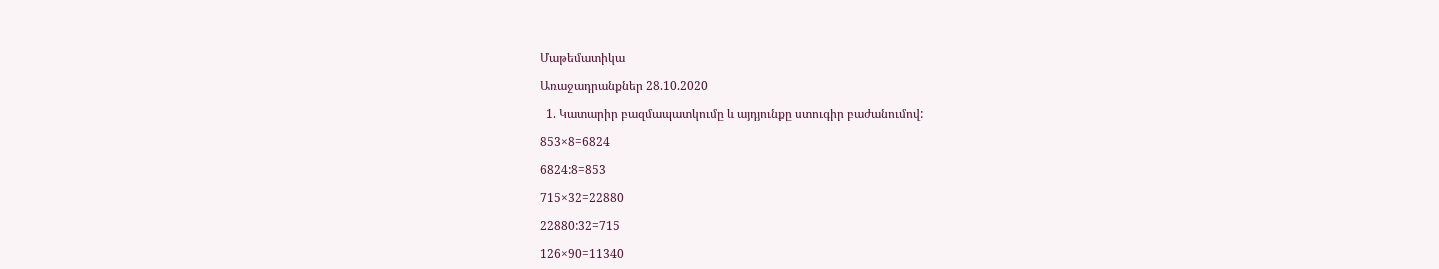Մաթեմատիկա

Առաջադրանքներ 28.10.2020

  1. Կատարիր բազմապատկումը և այդյունքը ստուգիր բաժանումով:

853×8=6824

6824:8=853

715×32=22880

22880:32=715

126×90=11340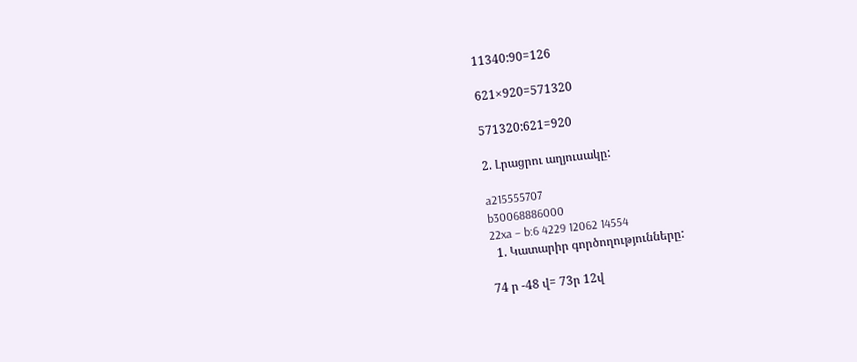11340:90=126

621×920=571320

571320:621=920

2. Լրացրու աղյուսակը:

a215555707
b30068886000
22xa – b:6 4229 12062 14554
  1. Կատարիր գործողությունները:

74 ր -48 վ= 73ր 12վ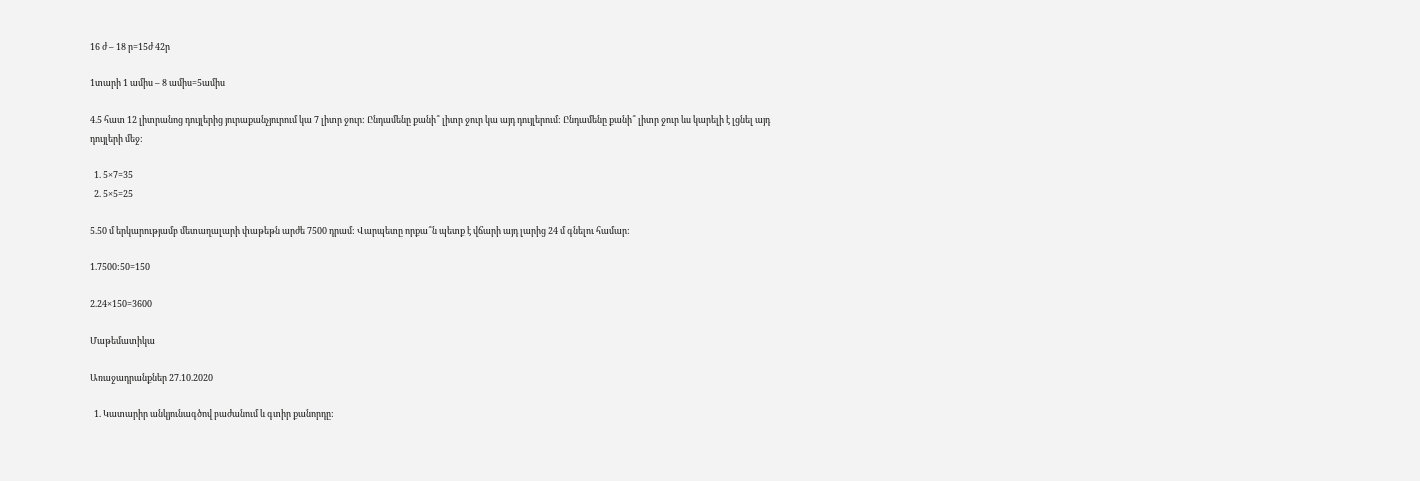16 ժ – 18 ր=15ժ 42ր

1տարի 1 ամիս – 8 ամիս=5ամիս

4.5 հատ 12 լիտրանոց դույլերից յուրաքանչյուրում կա 7 լիտր ջուր: Ընդամենը քանի՞ լիտր ջուր կա այդ դույլերում: Ընդամենը քանի՞ լիտր ջուր ևս կարելի է լցնել այդ դույլերի մեջ:

  1. 5×7=35
  2. 5×5=25

5.50 մ երկարությամբ մետաղալարի փաթեթն արժե 7500 դրամ: Վարպետը որքա՞ն պետք է վճարի այդ լարից 24 մ գնելու համար:

1.7500:50=150

2.24×150=3600

Մաթեմատիկա

Առաջադրանքներ 27.10.2020

  1. Կատարիր անկյունագծով բաժանում և գտիր քանորդը: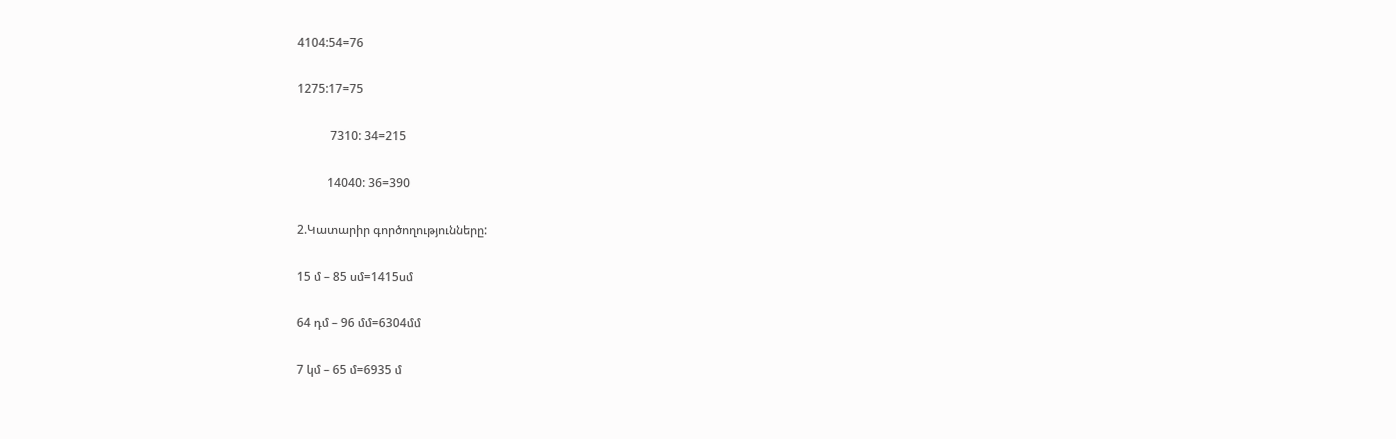4104:54=76

1275:17=75

           7310: 34=215

          14040: 36=390

2.Կատարիր գործողությունները:

15 մ – 85 սմ=1415սմ

64 դմ – 96 մմ=6304մմ

7 կմ – 65 մ=6935 մ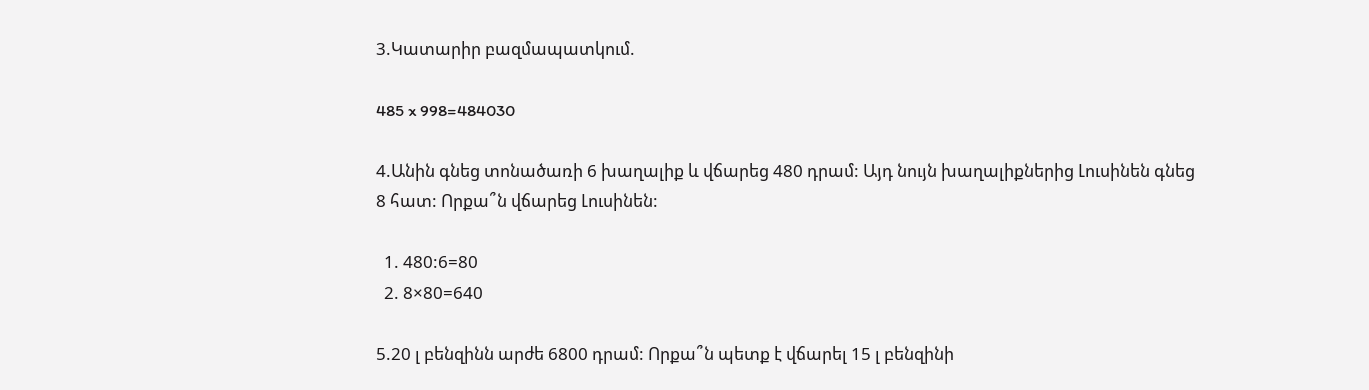3.Կատարիր բազմապատկում.

485 x 998=484030

4.Անին գնեց տոնածառի 6 խաղալիք և վճարեց 480 դրամ: Այդ նույն խաղալիքներից Լուսինեն գնեց 8 հատ: Որքա՞ն վճարեց Լուսինեն:

  1. 480:6=80
  2. 8×80=640

5.20 լ բենզինն արժե 6800 դրամ: Որքա՞ն պետք է վճարել 15 լ բենզինի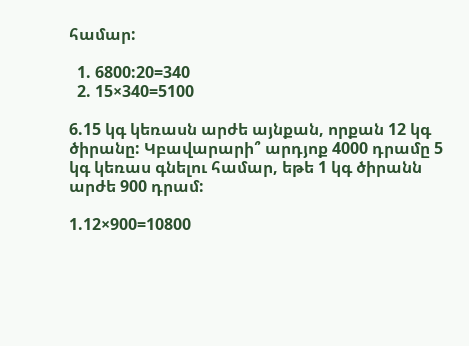համար:

  1. 6800:20=340
  2. 15×340=5100

6.15 կգ կեռասն արժե այնքան, որքան 12 կգ ծիրանը: Կբավարարի՞ արդյոք 4000 դրամը 5 կգ կեռաս գնելու համար, եթե 1 կգ ծիրանն արժե 900 դրամ:

1.12×900=10800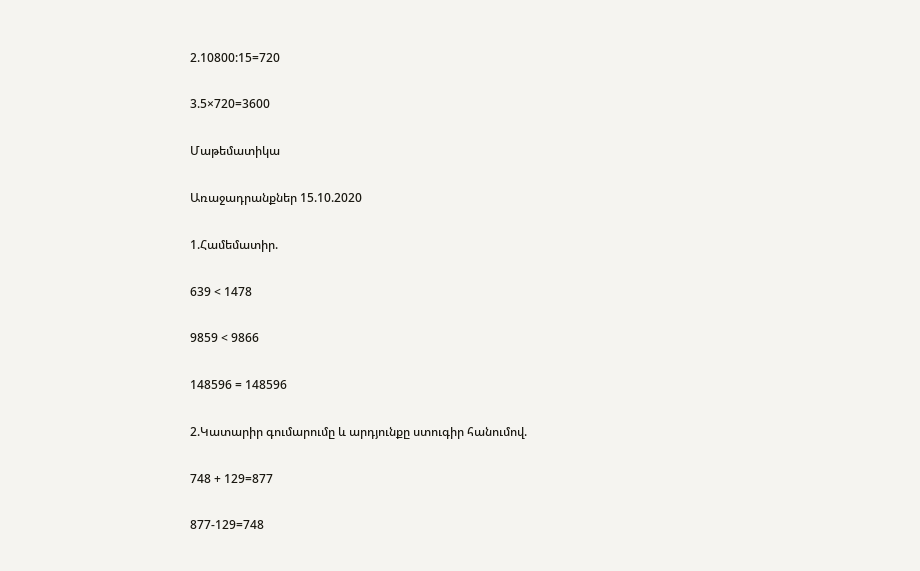2.10800:15=720

3.5×720=3600

Մաթեմատիկա

Առաջադրանքներ 15.10.2020

1.Համեմատիր.

639 < 1478

9859 < 9866

148596 = 148596

2.Կատարիր գումարումը և արդյունքը ստուգիր հանումով.

748 + 129=877

877-129=748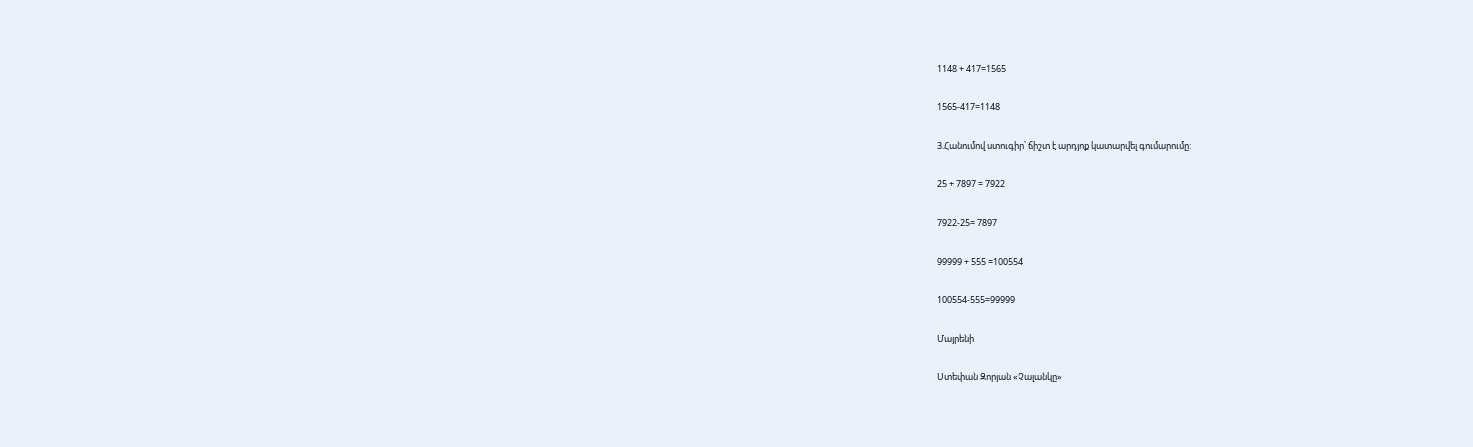1148 + 417=1565

1565-417=1148

3.Հանումով ստուգիր՝ ճիշտ է արդյոք կատարվել գումարումը:

25 + 7897 = 7922

7922-25= 7897

99999 + 555 =100554

100554-555=99999

Մայրենի

Ստեփան Զորյան «Չալանկը»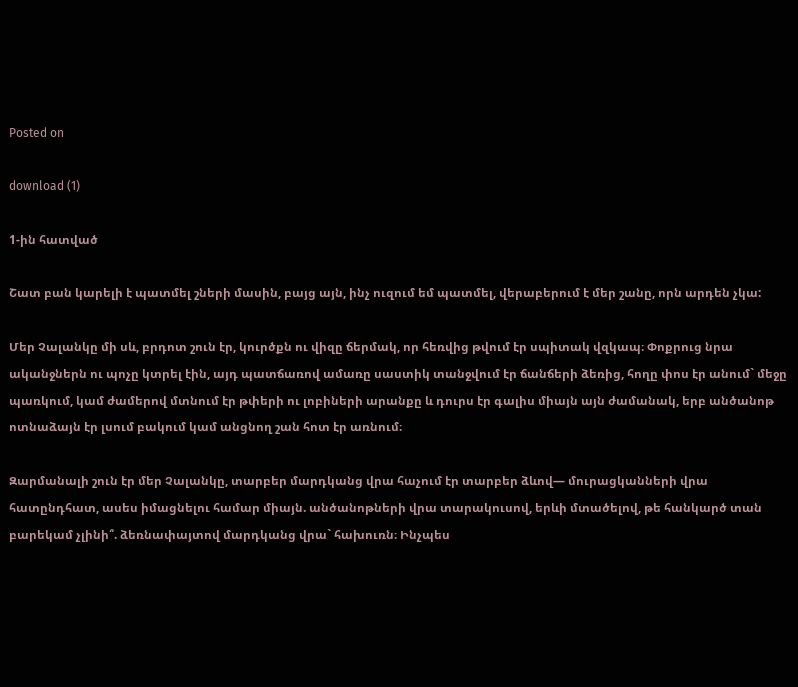Posted on

download (1)

1-ին հատված

Շատ բան կարելի է պատմել շների մասին, բայց այն, ինչ ուզում եմ պատմել, վերաբերում է մեր շանը, որն արդեն չկա:

Մեր Չալանկը մի սև, բրդոտ շուն էր, կուրծքն ու վիզը ճերմակ, որ հեռվից թվում էր սպիտակ վզկապ։ Փոքրուց նրա ականջներն ու պոչը կտրել էին, այդ պատճառով ամառը սաստիկ տանջվում էր ճանճերի ձեռից, հողը փոս էր անում` մեջը պառկում, կամ ժամերով մտնում էր թփերի ու լոբիների արանքը և դուրս էր գալիս միայն այն ժամանակ, երբ անծանոթ ոտնաձայն էր լսում բակում կամ անցնող շան հոտ էր առնում։

Զարմանալի շուն էր մեր Չալանկը, տարբեր մարդկանց վրա հաչում էր տարբեր ձևով— մուրացկանների վրա հատընդհատ, ասես իմացնելու համար միայն. անծանոթների վրա տարակուսով, երևի մտածելով, թե հանկարծ տան բարեկամ չլինի՞. ձեռնափայտով մարդկանց վրա` հախուռն։ Ինչպես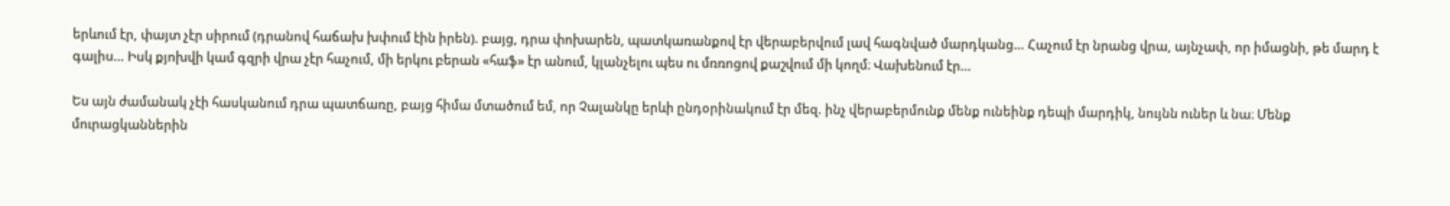երևում էր, փայտ չէր սիրում (դրանով հաճախ խփում էին իրեն). բայց, դրա փոխարեն, պատկառանքով էր վերաբերվում լավ հագնված մարդկանց… Հաչում էր նրանց վրա, այնչափ, որ իմացնի, թե մարդ է գալիս… Իսկ քյոխվի կամ գզրի վրա չէր հաչում, մի երկու բերան «հաֆ» էր անում, կլանչելու պես ու մռռոցով քաշվում մի կողմ։ Վախենում էր…

Ես այն ժամանակ չէի հասկանում դրա պատճառը, բայց հիմա մտածում եմ, որ Չալանկը երևի ընդօրինակում էր մեզ. ինչ վերաբերմունք մենք ունեինք դեպի մարդիկ, նույնն ուներ և նա։ Մենք մուրացկաններին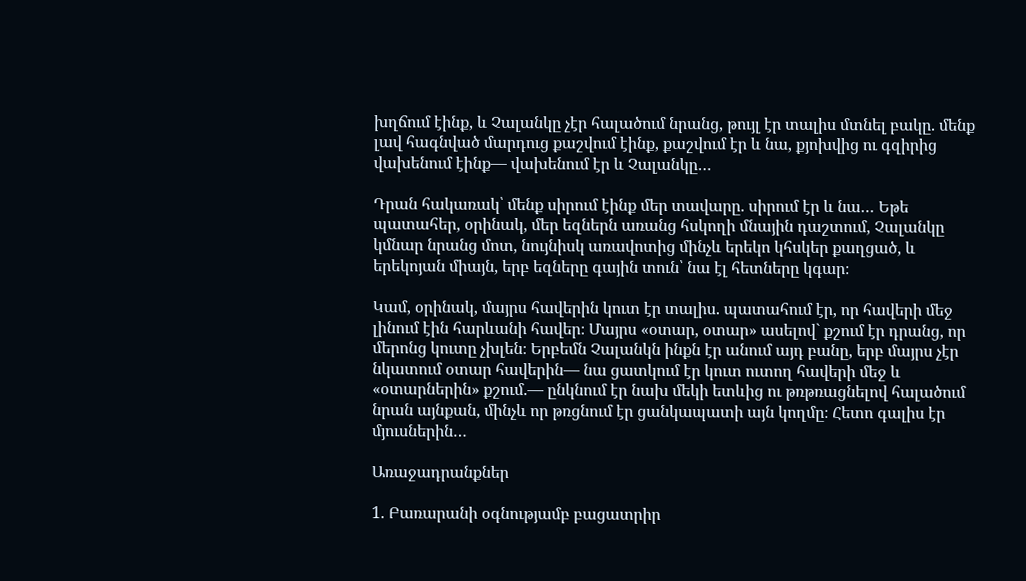խղճում էինք, և Չալանկը չէր հալածում նրանց, թույլ էր տալիս մտնել բակը. մենք լավ հագնված մարդուց քաշվում էինք, քաշվում էր և նա, քյոխվից ու գզիրից վախենում էինք— վախենում էր և Չալանկը…

Դրան հակառակ՝ մենք սիրում էինք մեր տավարը. սիրում էր և նա… Եթե պատահեր, օրինակ, մեր եզներն առանց հսկողի մնային դաշտում, Չալանկը կմնար նրանց մոտ, նույնիսկ առավոտից մինչև երեկո կհսկեր քաղցած, և երեկոյան միայն, երբ եզները գային տուն՝ նա էլ հետները կգար։

Կամ, օրինակ, մայրս հավերին կուտ էր տալիս. պատահում էր, որ հավերի մեջ լինում էին հարևանի հավեր։ Մայրս «օտար, օտար» ասելով` քշում էր դրանց, որ մերոնց կուտը չխլեն։ Երբեմն Չալանկն ինքն էր անում այդ բանը, երբ մայրս չէր նկատում օտար հավերին— նա ցատկում էր կուտ ուտող հավերի մեջ և «օտարներին» քշում.— ընկնում էր նախ մեկի ետևից ու թռթռացնելով հալածում նրան այնքան, մինչև որ թռցնում էր ցանկապատի այն կողմը։ Հետո գալիս էր մյուսներին…

Առաջադրանքներ

1. Բառարանի օգնությամբ բացատրիր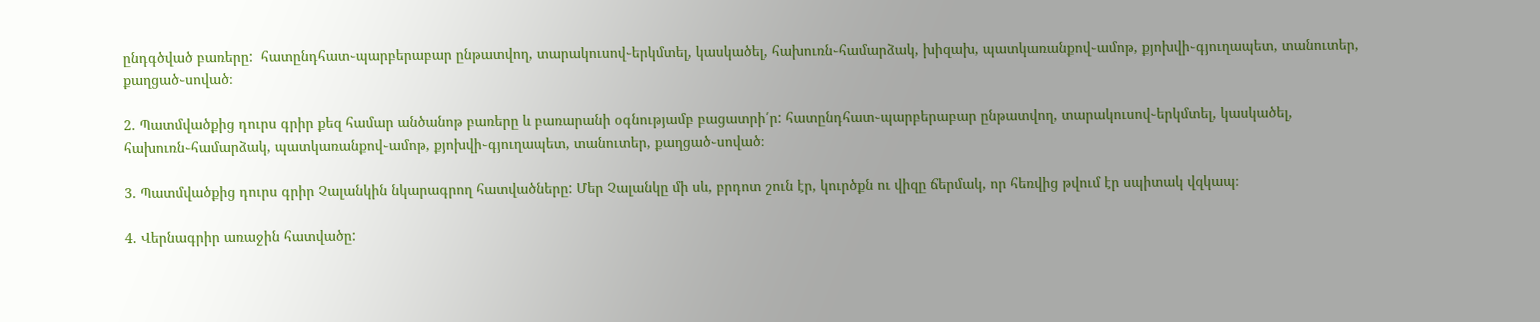ընդգծված բառերը:  հատընդհատ֊պարբերաբար ընթատվող, տարակուսով֊երկմտել, կասկածել, հախուռն֊համարձակ, խիզախ, պատկառանքով֊ամոթ, քյոխվի֊գյուղապետ, տանուտեր, քաղցած֊սոված։

2. Պատմվածքից դուրս գրիր քեզ համար անծանոթ բառերը և բառարանի օգնությամբ բացատրի՛ր: հատընդհատ֊պարբերաբար ընթատվող, տարակուսով֊երկմտել, կասկածել, հախուռն֊համարձակ, պատկառանքով֊ամոթ, քյոխվի֊գյուղապետ, տանուտեր, քաղցած֊սոված։

3. Պատմվածքից դուրս գրիր Չալանկին նկարագրող հատվածները: Մեր Չալանկը մի սև, բրդոտ շուն էր, կուրծքն ու վիզը ճերմակ, որ հեռվից թվում էր սպիտակ վզկապ։

4. Վերնագրիր առաջին հատվածը: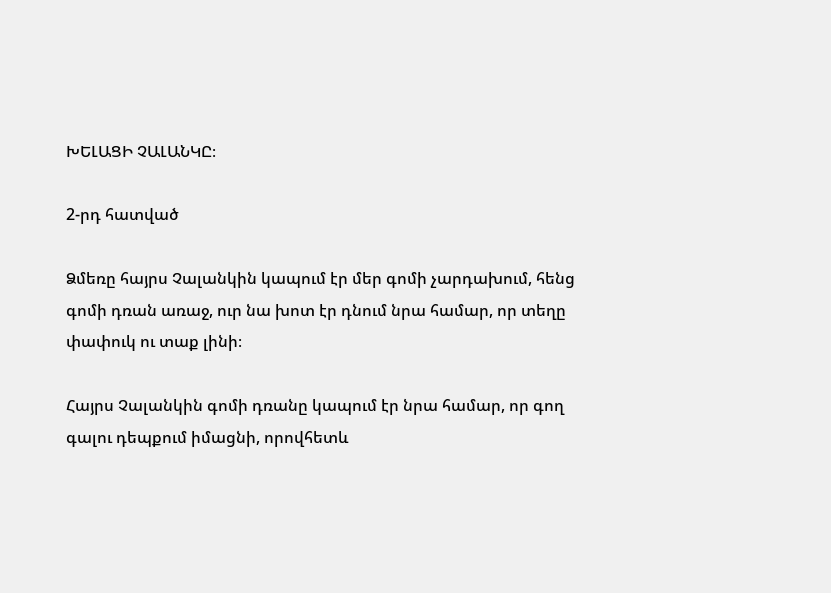ԽԵԼԱՑԻ ՉԱԼԱՆԿԸ։

2-րդ հատված

Ձմեռը հայրս Չալանկին կապում էր մեր գոմի չարդախում, հենց գոմի դռան առաջ, ուր նա խոտ էր դնում նրա համար, որ տեղը փափուկ ու տաք լինի։

Հայրս Չալանկին գոմի դռանը կապում էր նրա համար, որ գող գալու դեպքում իմացնի, որովհետև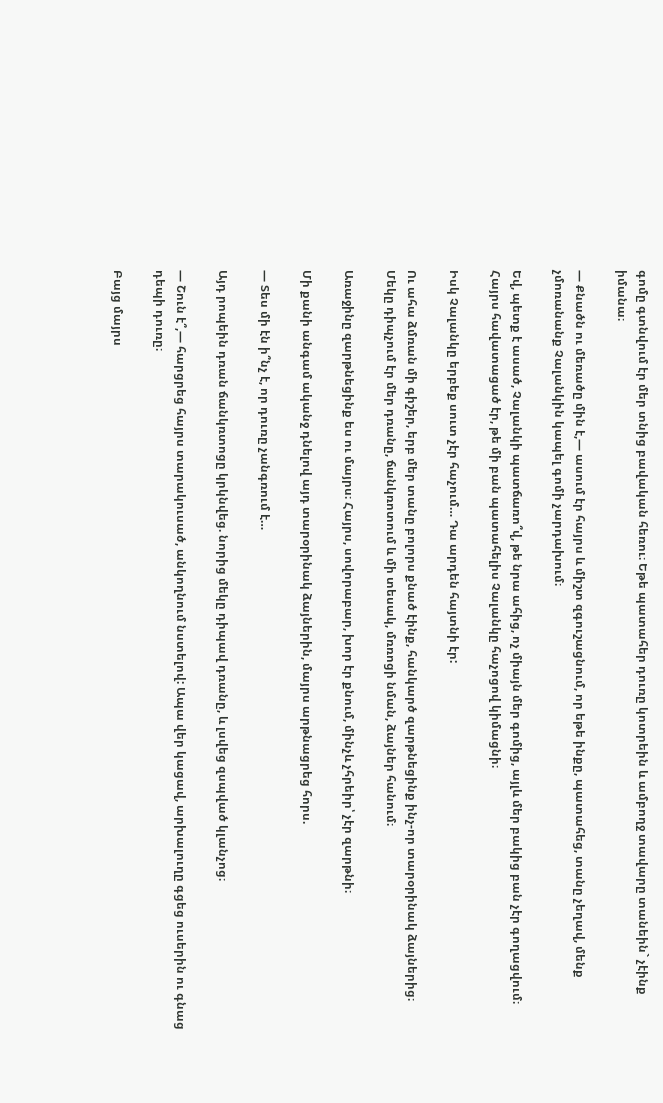գոմը գտնվում էր մեր տնից բավական հեռու։ Եթե պատահեր դուռը կոտրեին և ամբողջ տավարը տանեին` չէինք իմանա։

— Քնածն ու մեռածը մին է,— ասում էր հայրս և միշտ զգուշացնում, որ եթե ինքը, պատահեց, տանը չեղավ, մենք չմոռանանք Չալանկին կապել գոմի չարդախում։

Եվ, պետք է ասած, Չալանկի պատճառո՞վ, թե նրա ահից, ոչ միայն մեր գոմից, այլև մեր բակից բան չէր գողացվում։ Հայրս հավատացած էր, թե մի բան պատահելիս Չալանկը հաչոցով կիմացնի։

Իսկ Չալանկը երբեք սուտ չէր հաչում… Դա արդեն հայտնի էր:

Ու ահա ձմռան մի գիշեր, երբ մեր տանը բոլորս քնած էինք, հանկարծ զարթնեցինք ինչ-որ տարօրինակ ձայներից։ Մեկը դիպչում էր մեր դռանը, ճանկռոտում և մի տեսակ, մռռոցի նման, ձայներ հանում։

Առաջինը զարթնեցինք ես ու մայրս։ Հայրս, սովորաբար, խոր էր քնում, մինչև չհրեիր՝ չէր զարթնի։

Մի քանի անգամ ականջ դնելով այդ տարօրինակ ձայներին, մայրս արթնացրեց հորս.

— Տես մի էն ի՞նչ է, որ դուռը չանգռում է…

Այդ րոպեին դռան ճանկռտոցը կրկնվեց. նորից մեկը դիպավ դռանը, և լսվեց զսպված կլանչոց։

— Շուն է՞,— հարցրեց հայրս տարակուսած, անկողնում նստելով: Ապա վեր կացավ, արխալուղը գցեց ուսերին ու գնաց դեպի դուռը։

Բայց մայրս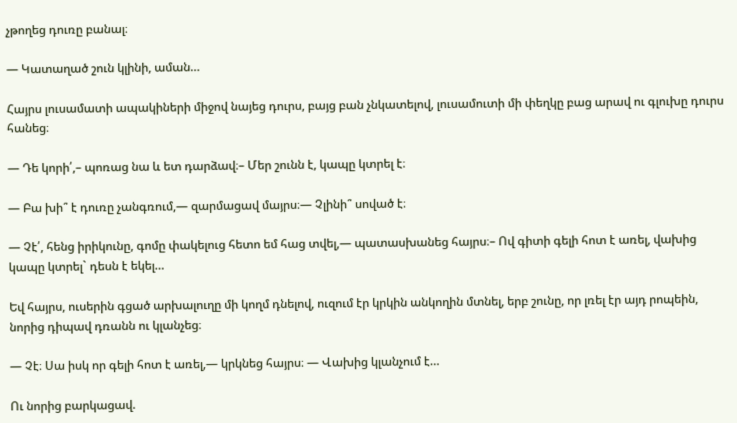չթողեց դուռը բանալ։

— Կատաղած շուն կլինի, աման…

Հայրս լուսամատի ապակիների միջով նայեց դուրս, բայց բան չնկատելով, լուսամուտի մի փեղկը բաց արավ ու գլուխը դուրս հանեց։

— Դե կորի՛,– պոռաց նա և ետ դարձավ։– Մեր շունն է, կապը կտրել է։

— Բա խի՞ է դուռը չանգռում,— զարմացավ մայրս։— Չլինի՞ սոված է։

— Չէ՛, հենց իրիկունը, գոմը փակելուց հետո եմ հաց տվել,— պատասխանեց հայրս։– Ով գիտի գելի հոտ է առել, վախից կապը կտրել` դեսն է եկել…

Եվ հայրս, ուսերին գցած արխալուղը մի կողմ դնելով, ուզում էր կրկին անկողին մտնել, երբ շունը, որ լռել էր այդ րոպեին, նորից դիպավ դռանն ու կլանչեց։

— Չէ։ Սա իսկ որ գելի հոտ է առել,— կրկնեց հայրս։ — Վախից կլանչում է…

Ու նորից բարկացավ.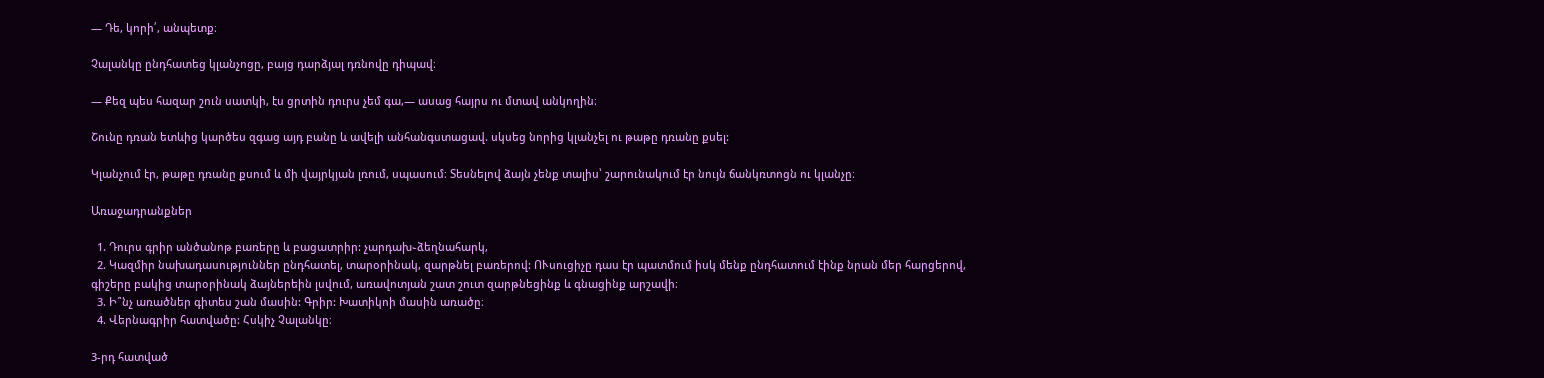— Դե, կորի՛, անպետք։

Չալանկը ընդհատեց կլանչոցը, բայց դարձյալ դռնովը դիպավ։

— Քեզ պես հազար շուն սատկի, էս ցրտին դուրս չեմ գա,— ասաց հայրս ու մտավ անկողին։

Շունը դռան ետևից կարծես զգաց այդ բանը և ավելի անհանգստացավ. սկսեց նորից կլանչել ու թաթը դռանը քսել:

Կլանչում էր, թաթը դռանը քսում և մի վայրկյան լռում, սպասում։ Տեսնելով ձայն չենք տալիս՝ շարունակում էր նույն ճանկռտոցն ու կլանչը։

Առաջադրանքներ

  1. Դուրս գրիր անծանոթ բառերը և բացատրիր: չարդախ֊ձեղնահարկ,
  2. Կազմիր նախադասություններ ընդհատել, տարօրինակ, զարթնել բառերով: ՈՒսուցիչը դաս էր պատմում իսկ մենք ընդհատում էինք նրան մեր հարցերով, գիշերը բակից տարօրինակ ձայներեին լսվում, առավոտյան շատ շուտ զարթնեցինք և գնացինք արշավի։
  3. Ի՞նչ առածներ գիտես շան մասին: Գրիր: Խատիկոի մասին առածը։
  4. Վերնագրիր հատվածը: Հսկիչ Չալանկը։

3-րդ հատված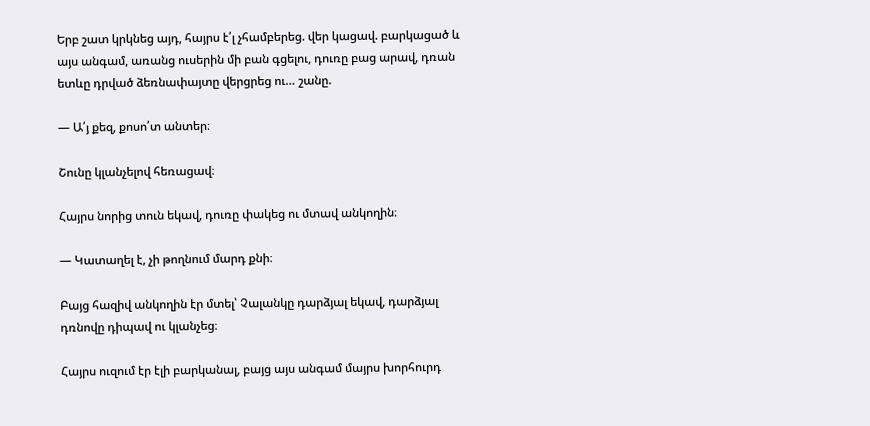Երբ շատ կրկնեց այդ, հայրս է՛լ չհամբերեց. վեր կացավ. բարկացած և այս անգամ, առանց ուսերին մի բան գցելու, դուռը բաց արավ, դռան ետևը դրված ձեռնափայտը վերցրեց ու… շանը.

— Ա՛յ քեզ, քոսո՛տ անտեր։

Շունը կլանչելով հեռացավ։

Հայրս նորից տուն եկավ, դուռը փակեց ու մտավ անկողին։

— Կատաղել է, չի թողնում մարդ քնի։

Բայց հազիվ անկողին էր մտել՝ Չալանկը դարձյալ եկավ, դարձյալ դռնովը դիպավ ու կլանչեց։

Հայրս ուզում էր էլի բարկանալ, բայց այս անգամ մայրս խորհուրդ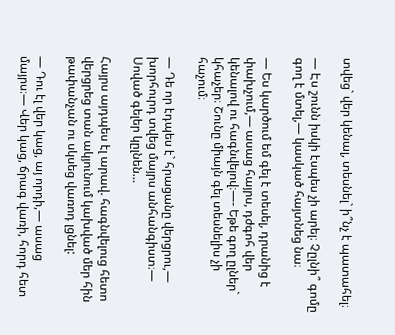տվեց` վեր կենալ, տեսնել` ի՞նչ է պատահել։

— Էս շունն իսկի էսպես չի արել։ Չըլնի՞ գոմը գող է մտել,— կասկած հայտնեց նա։

— Ես կարծում եմ գել է տեսել, դրանից է փախչում,— ասաց հայրս, դժգոհ վեր կենալով ու հագնվելով։—- Եթե գող ըլներ` կհաչեր։ Շունը միայն գել տեսնելիս չի հաչում։

— Դե որ էդպես է` հրացանը վերցրու,— խորհուրդ տվեց մայրս անհանգիստ։— Սոված գելեր կըլնեն…

Հայրս այդպես էլ արավ. հագնվելուց հետո վերցրեց տան ակյունում կախված մեր հին թափանչան ու սկսեց վառոդ լցնել:

— Դու էլ վեր կաց, այ որդի,— ասաց մայրս։— Վեր կաց, ճրագ վառի, հորդ հետ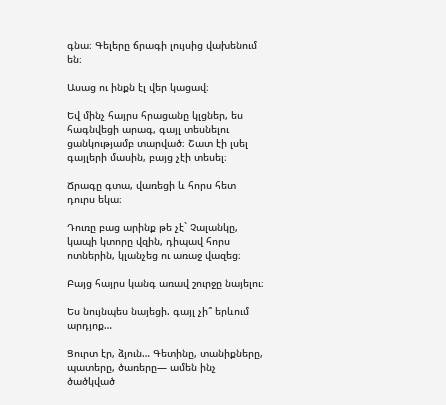գնա։ Գելերը ճրագի լույսից վախենում են։

Ասաց ու ինքն էլ վեր կացավ։

Եվ մինչ հայրս հրացանը կլցներ, ես հագնվեցի արագ, գայլ տեսնելու ցանկությամբ տարված։ Շատ էի լսել գայլերի մասին, բայց չէի տեսել։

Ճրագը գտա, վառեցի և հորս հետ դուրս եկա։

Դուռը բաց արինք թե չէ` Չալանկը, կապի կտորը վզին, դիպավ հորս ոտներին, կլանչեց ու առաջ վազեց։

Բայց հայրս կանգ առավ շուրջը նայելու։

Ես նույնպես նայեցի. գայլ չի՞ երևում արդյոք…

Ցուրտ էր, ձյուն… Գետինը, տանիքները, պատերը, ծառերը— ամեն ինչ ծածկված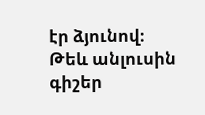էր ձյունով։ Թեև անլուսին գիշեր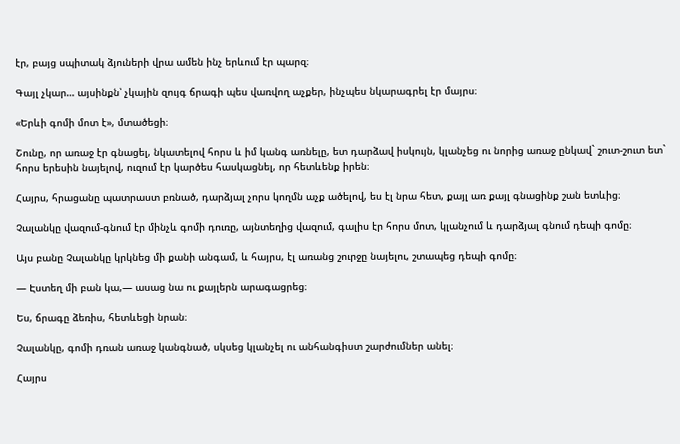էր, բայց սպիտակ ձյուների վրա ամեն ինչ երևում էր պարզ։

Գայլ չկար… այսինքն՝ չկային զույգ ճրագի պես վառվող աչքեր, ինչպես նկարագրել էր մայրս։

«Երևի գոմի մոտ է», մտածեցի։

Շունը, որ առաջ էր գնացել, նկատելով հորս և իմ կանգ առնելը, ետ դարձավ իսկույն, կլանչեց ու նորից առաջ ընկավ` շուտ-շուտ ետ` հորս երեսին նայելով, ուզում էր կարծես հասկացնել, որ հետևենք իրեն։

Հայրս, հրացանը պատրաստ բռնած, դարձյալ չորս կողմն աչք ածելով, ես էլ նրա հետ, քայլ առ քայլ գնացինք շան ետևից։

Չալանկը վազում-գնում էր մինչև գոմի դուռը, այնտեղից վազում, գալիս էր հորս մոտ, կլանչում և դարձյալ գնում դեպի գոմը։

Այս բանը Չալանկը կրկնեց մի քանի անգամ, և հայրս, էլ առանց շուրջը նայելու, շտապեց դեպի գոմը։

— Էստեղ մի բան կա,— ասաց նա ու քայլերն արագացրեց։

Ես, ճրագը ձեռիս, հետևեցի նրան։

Չալանկը, գոմի դռան առաջ կանգնած, սկսեց կլանչել ու անհանգիստ շարժումներ անել։

Հայրս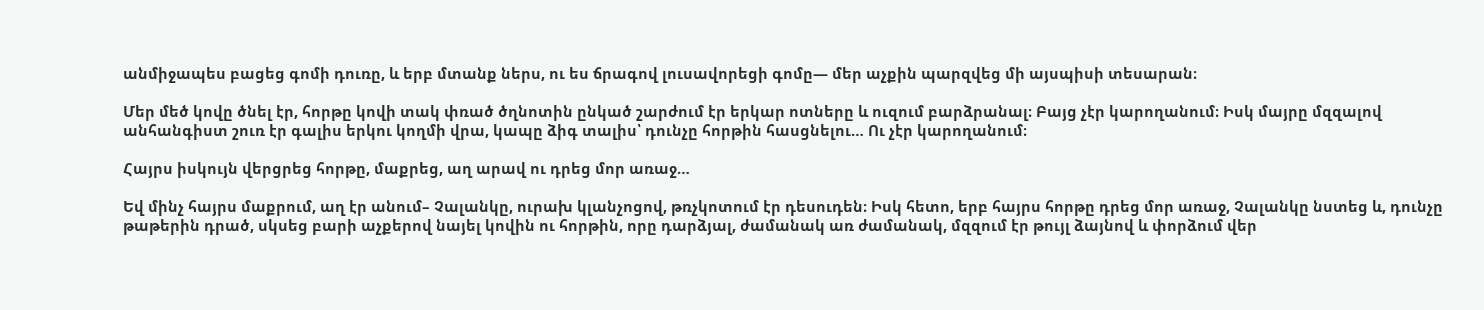անմիջապես բացեց գոմի դուռը, և երբ մտանք ներս, ու ես ճրագով լուսավորեցի գոմը— մեր աչքին պարզվեց մի այսպիսի տեսարան։

Մեր մեծ կովը ծնել էր, հորթը կովի տակ փռած ծղնոտին ընկած շարժում էր երկար ոտները և ուզում բարձրանալ։ Բայց չէր կարողանում։ Իսկ մայրը մզզալով անհանգիստ շուռ էր գալիս երկու կողմի վրա, կապը ձիգ տալիս՝ դունչը հորթին հասցնելու… Ու չէր կարողանում։

Հայրս իսկույն վերցրեց հորթը, մաքրեց, աղ արավ ու դրեց մոր առաջ…

Եվ մինչ հայրս մաքրում, աղ էր անում– Չալանկը, ուրախ կլանչոցով, թռչկոտում էր դեսուդեն։ Իսկ հետո, երբ հայրս հորթը դրեց մոր առաջ, Չալանկը նստեց և, դունչը թաթերին դրած, սկսեց բարի աչքերով նայել կովին ու հորթին, որը դարձյալ, ժամանակ առ ժամանակ, մզզում էր թույլ ձայնով և փորձում վեր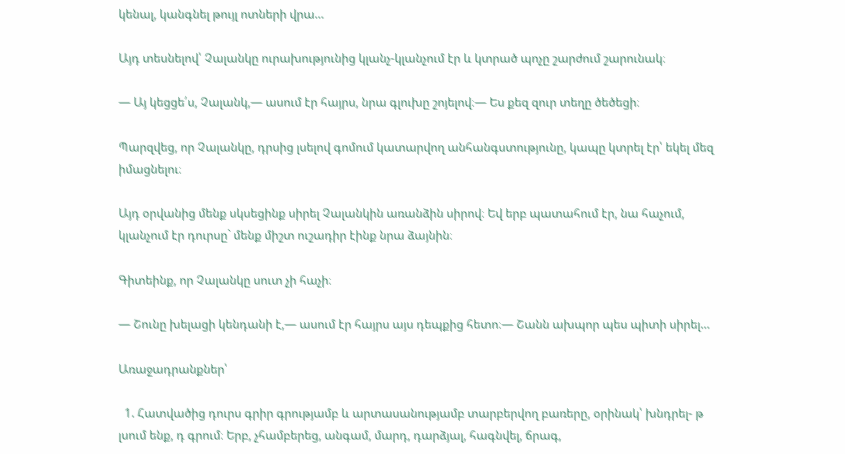կենալ, կանգնել թույլ ոտների վրա…

Այդ տեսնելով՝ Չալանկը ուրախությունից կլանչ-կլանչում էր և կտրած պոչը շարժում շարունակ։

— Այ կեցցե՛ս, Չալանկ,— ասում էր հայրս, նրա գլուխը շոյելով։— Ես քեզ զուր տեղը ծեծեցի։

Պարզվեց, որ Չալանկը, դրսից լսելով գոմում կատարվող անհանգստությունը, կապը կտրել էր՝ եկել մեզ իմացնելու։

Այդ օրվանից մենք սկսեցինք սիրել Չալանկին առանձին սիրով։ Եվ երբ պատահում էր, նա հաչում, կլանչում էր դուրսը` մենք միշտ ուշադիր էինք նրա ձայնին։

Գիտեինք, որ Չալանկը սուտ չի հաչի։

— Շունը խելացի կենդանի է,— ասում էր հայրս այս դեպքից հետո։— Շանն ախպոր պես պիտի սիրել…

Առաջադրանքներ՝

  1. Հատվածից դուրս գրիր գրությամբ և արտասանությամբ տարբերվող բառերը, օրինակ՝ խնդրել- թ լսում ենք, դ գրում։ Երբ, չհամբերեց, անգամ, մարդ, դարձյալ, հագնվել, ճրագ,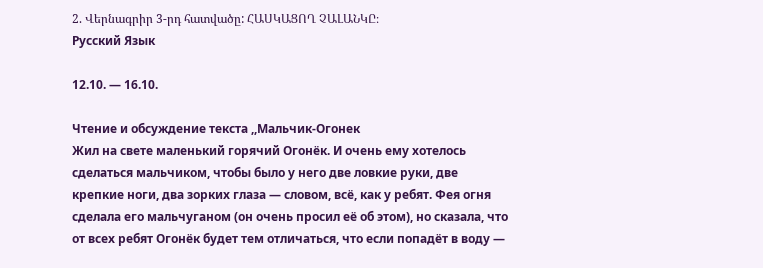2. Վերնագրիր 3-րդ հատվածը: ՀԱՍԿԱՑՈՂ ՉԱԼԱՆԿԸ։
Русский Язык

12.10. — 16.10.

Чтение и обсуждение текста ,,Мальчик-Огонек
Жил на свете маленький горячий Огонёк. И очень ему хотелось сделаться мальчиком, чтобы было у него две ловкие руки, две крепкие ноги, два зорких глаза — словом, всё, как у ребят. Фея огня сделала его мальчуганом (он очень просил её об этом), но сказала, что от всех ребят Огонёк будет тем отличаться, что если попадёт в воду —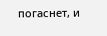погаснет, и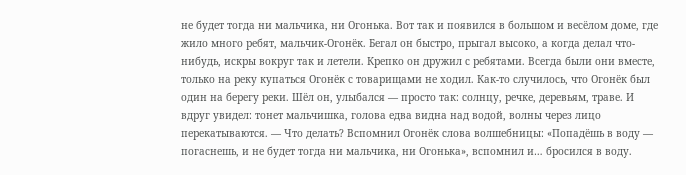не будет тогда ни мальчика, ни Огонька. Вот так и появился в большом и весёлом доме, где жило много ребят, мальчик-Огонёк. Бегал он быстро, прыгал высоко, а когда делал что-нибудь, искры вокруг так и летели. Крепко он дружил с ребятами. Всегда были они вместе, только на реку купаться Огонёк с товарищами не ходил. Как-то случилось, что Огонёк был один на берегу реки. Шёл он, улыбался — просто так: солнцу, речке, деревьям, траве. И вдруг увидел: тонет мальчишка, голова едва видна над водой, волны через лицо перекатываются. — Что делать? Вспомнил Огонёк слова волшебницы: «Попадёшь в воду — погаснешь, и не будет тогда ни мальчика, ни Огонька», вспомнил и… бросился в воду.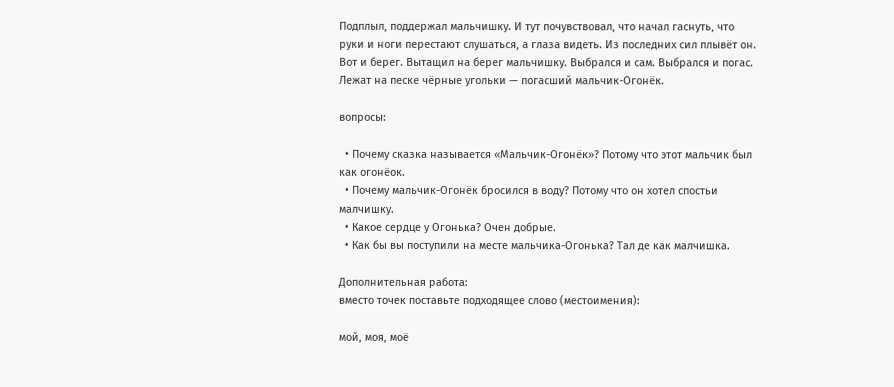Подплыл, поддержал мальчишку. И тут почувствовал, что начал гаснуть, что руки и ноги перестают слушаться, а глаза видеть. Из последних сил плывёт он. Вот и берег. Вытащил на берег мальчишку. Выбрался и сам. Выбрался и погас. Лежат на песке чёрные угольки — погасший мальчик-Огонёк.

вопросы:

  • Почему сказка называется «Мальчик-Огонёк»? Потому что этот мальчик был как огонёок.
  • Почему мальчик-Огонёк бросился в воду? Потому что он хотел спостьи малчишку.
  • Какое сердце у Огонька? Очен добрые.
  • Как бы вы поступили на месте мальчика-Огонька? Тал де как малчишка.

Дополнительная работа:
вместо точек поставьте подходящее слово (местоимения):

мой, моя, моё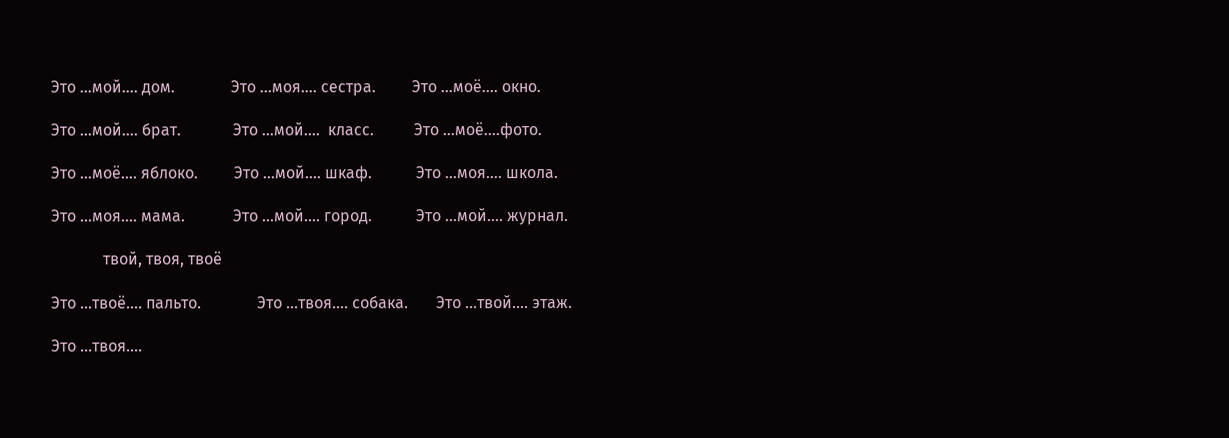Это …мой…. дом.              Это …моя…. сестра.         Это …моё…. окно.

Это …мой…. брат.             Это …мой….  класс.          Это …моё….фото.

Это …моё…. яблоко.         Это …мой…. шкаф.           Это …моя…. школа.

Это …моя…. мама.            Это …мой…. город.           Это …мой…. журнал.

             твой, твоя, твоё

Это …твоё…. пальто.              Это …твоя…. собака.       Это …твой…. этаж.

Это …твоя….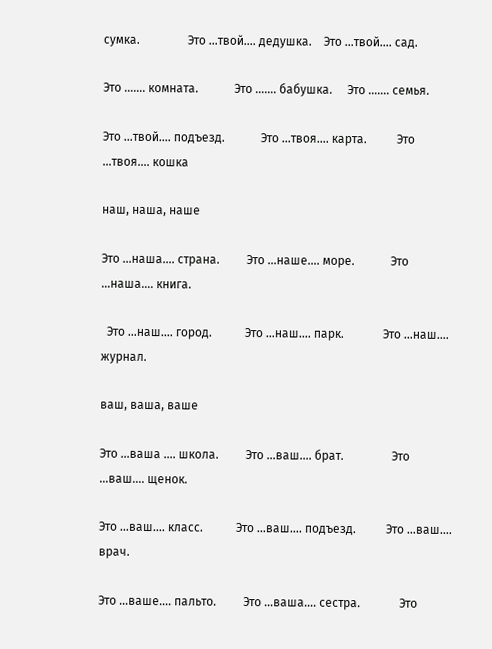сумка.                Это …твой…. дедушка.    Это …твой…. сад.

Это ……. комната.            Это ……. бабушка.     Это ……. семья.

Это …твой…. подъезд.            Это …твоя…. карта.          Это …твоя…. кошка

наш, наша, наше

Это …наша…. страна.         Это …наше…. море.            Это …наша…. книга.

  Это …наш…. город.           Это …наш…. парк.             Это …наш…. журнал.

ваш, ваша, ваше

Это …ваша …. школа.         Это …ваш…. брат.                Это …ваш…. щенок.

Это …ваш…. класс.           Это …ваш…. подъезд.          Это …ваш…. врач.

Это …ваше…. пальто.         Это …ваша…. сестра.             Это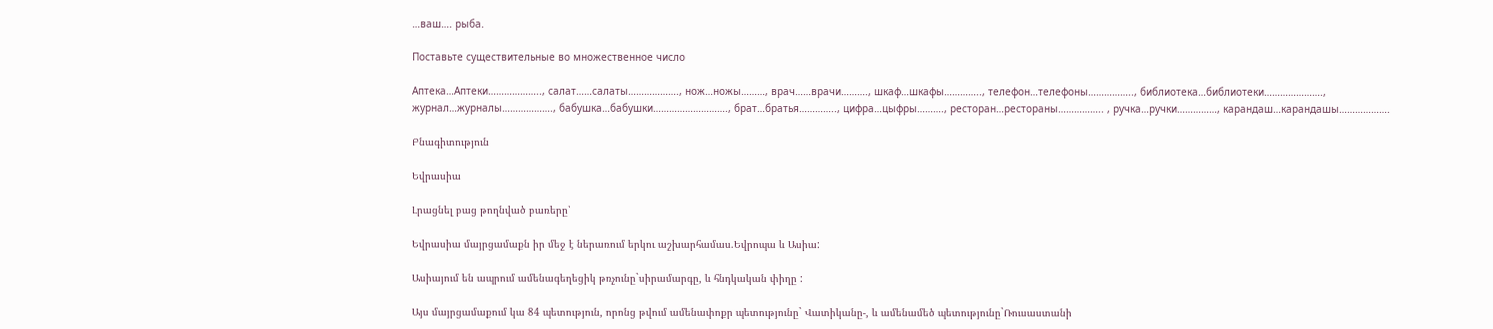…ваш…. рыба.

Поставьте существительные во множественное число

Аптека…Аптеки……………….., салат……салаты………………., нож…ножы………, врач……врачи………., шкаф…шкафы………….., телефон…телефоны…………….., библиотека…библиотеки…………………., журнал…журналы………………., бабушка…бабушки………………………., брат…братья………….., цифра…цыфры………., ресторан…рестораны…………….. , ручка…ручки……………, карандаш…карандашы……………….

Բնագիտություն

Եվրասիա

Լրացնել բաց թողնված բառերը՝

Եվրասիա մայրցամաքն իր մեջ է ներառում երկու աշխարհամաս.Եվրոպա և Ասիա:

Ասիայում են ապրում ամենագեղեցիկ թռչունը`սիրամարգը, և հնդկական փիղը :

Այս մայրցամաքում կա 84 պետություն, որոնց թվում ամենափոքր պետությունը` Վատիկանը-, և ամենամեծ պետությունը`Ռուսաստանի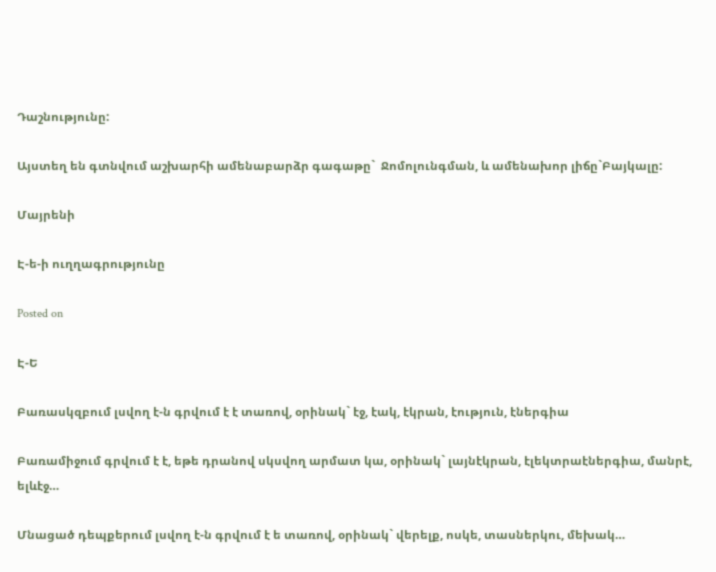Դաշնությունը:

Այստեղ են գտնվում աշխարհի ամենաբարձր գագաթը`  Ջոմոլունգման, և ամենախոր լիճը`Բայկալը:

Մայրենի

Է-ե-ի ուղղագրությունը

Posted on

Է-Ե

Բառասկզբում լսվող է-ն գրվում է է տառով, օրինակ` էջ, էակ, էկրան, էություն, էներգիա

Բառամիջում գրվում է է, եթե դրանով սկսվող արմատ կա, օրինակ` լայնէկրան, էլեկտրաէներգիա, մանրէ, ելևէջ…

Մնացած դեպքերում լսվող է-ն գրվում է ե տառով, օրինակ` վերելք, ոսկե, տասներկու, մեխակ…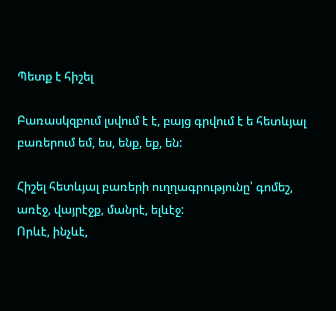Պետք է հիշել

Բառասկզբում լսվում է է, բայց գրվում է ե հետևյալ բառերում եմ, ես, ենք, եք, են:

Հիշել հետևյալ բառերի ուղղագրությունը՝ գոմեշ, առէջ, վայրէջք, մանրէ, ելևէջ:
Որևէ, ինչևէ,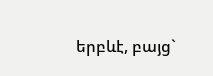երբևէ, բայց`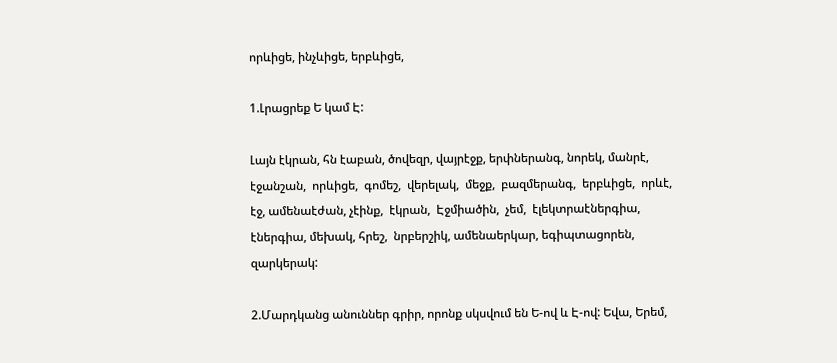որևիցե, ինչևիցե, երբևիցե,

1.Լրացրեք Ե կամ Է:

Լայն էկրան, հն էաբան, ծովեզր, վայրէջք, երփներանգ, նորեկ, մանրէ, էջանշան,  որևիցե,  գոմեշ,  վերելակ,  մեջք,  բազմերանգ,  երբևիցե,  որևէ, էջ, ամենաէժան, չէինք,  էկրան,  Էջմիածին,  չեմ,  էլեկտրաէներգիա, էներգիա, մեխակ, հրեշ,  նրբերշիկ, ամենաերկար, եգիպտացորեն, զարկերակ:

2.Մարդկանց անուններ գրիր, որոնք սկսվում են Ե-ով և Է-ով: Եվա, Երեմ,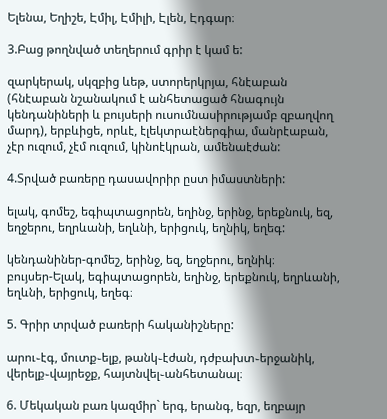Ելենա, Եղիշե, Էմիլ, Էմիլի, Էլեն, Էդգար։

3.Բաց թողնված տեղերում գրիր է կամ ե:

զարկերակ, սկզբից ևեթ, ստորերկրյա, հնէաբան (հնէաբան նշանակում է անհետացած հնագույն կենդանիների և բույսերի ուսումնասիրությամբ զբաղվող մարդ), երբևիցե, որևէ, էլեկտրաէներգիա, մանրէաբան, չէր ուզում, չէմ ուզում, կինոէկրան, ամենաէժան:

4.Տրված բառերը դասավորիր ըստ իմաստների:

ելակ, գոմեշ, եգիպտացորեն, եղինջ, երինջ, երեքնուկ, եզ, եղջերու, եղրևանի, եղևնի, երիցուկ, եղնիկ, եղեգ:

կենդանիներ-գոմեշ, երինջ, եզ, եղջերու, եղնիկ։
բույսեր-Ելակ, եգիպտացորեն, եղինջ, երեքնուկ, եղրևանի, եղևնի, երիցուկ, եղեգ։

5. Գրիր տրված բառերի հականիշները:

արու֊էգ, մուտք֊ելք, թանկ֊էժան, դժբախտ֊երջանիկ, վերելք֊վայրեջք, հայտնվել֊անհետանալ։

6. Մեկական բառ կազմիր` երգ, երանգ, եզր, եղբայր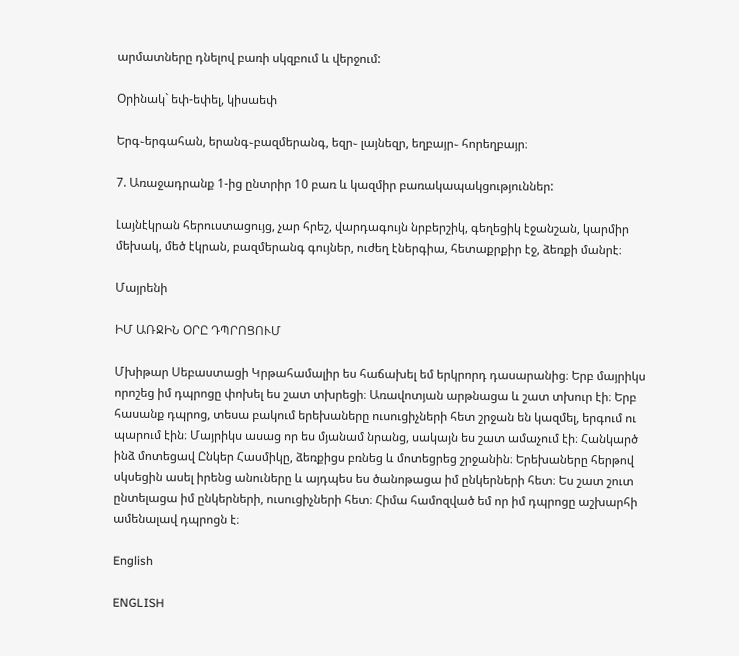արմատները դնելով բառի սկզբում և վերջում:

Օրինակ` եփ-եփել, կիսաեփ

Երգ֊երգահան, երանգ֊բազմերանգ, եզր֊ լայնեզր, եղբայր֊ հորեղբայր։

7. Առաջադրանք 1-ից ընտրիր 10 բառ և կազմիր բառակապակցություններ:

Լայնէկրան հերուստացույց, չար հրեշ, վարդագույն նրբերշիկ, գեղեցիկ էջանշան, կարմիր մեխակ, մեծ էկրան, բազմերանգ գույներ, ուժեղ էներգիա, հետաքրքիր էջ, ձեռքի մանրէ։

Մայրենի

ԻՄ ԱՌՋԻՆ ՕՐԸ ԴՊՐՈՑՈՒՄ

Մխիթար Սեբաստացի Կրթահամալիր ես հաճախել եմ երկրորդ դասարանից։ Երբ մայրիկս որոշեց իմ դպրոցը փոխել ես շատ տխրեցի։ Առավոտյան արթնացա և շատ տխուր էի։ Երբ հասանք դպրոց, տեսա բակում երեխաները ուսուցիչների հետ շրջան են կազմել, երգում ու պարում էին։ Մայրիկս ասաց որ ես մյանամ նրանց, սակայն ես շատ ամաչում էի։ Հանկարծ ինձ մոտեցավ Ընկեր Հասմիկը, ձեռքիցս բռնեց և մոտեցրեց շրջանին։ Երեխաները հերթով սկսեցին ասել իրենց անուները և այդպես ես ծանոթացա իմ ընկերների հետ։ Ես շատ շուտ ընտելացա իմ ընկերների, ուսուցիչների հետ։ Հիմա համոզված եմ որ իմ դպրոցը աշխարհի ամենալավ դպրոցն է։

English

ENGLISH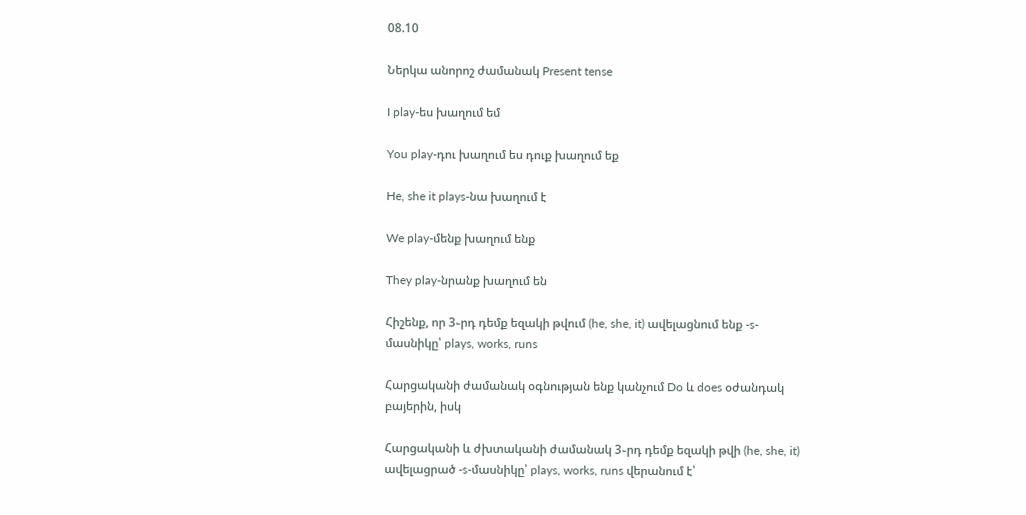08.10

Ներկա անորոշ ժամանակ Present tense

I play-ես խաղում եմ

You play-դու խաղում ես դուք խաղում եք

He, she it plays-նա խաղում է

We play-մենք խաղում ենք

They play-նրանք խաղում են

Հիշենք, որ 3֊րդ դեմք եզակի թվում (he, she, it) ավելացնում ենք -s-մասնիկը՝ plays, works, runs

Հարցականի ժամանակ օգնության ենք կանչում Do և does օժանդակ բայերին, իսկ

Հարցականի և ժխտականի ժամանակ 3֊րդ դեմք եզակի թվի (he, she, it) ավելացրած -s-մասնիկը՝ plays, works, runs վերանում է՝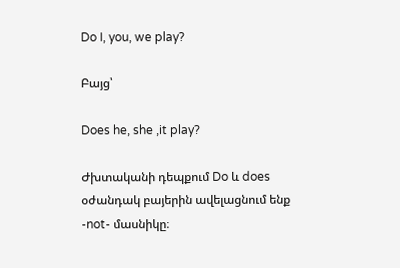Do I, you, we play?

Բայց՝

Does he, she ,it play?

Ժխտականի դեպքում Do և does օժանդակ բայերին ավելացնում ենք -not- մասնիկը։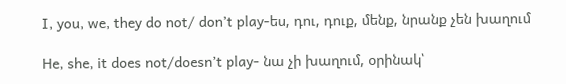I, you, we, they do not/ don’t play-ես, դու, դուք, մենք, նրանք չեն խաղում

He, she, it does not/doesn’t play- նա չի խաղում, օրինակ՝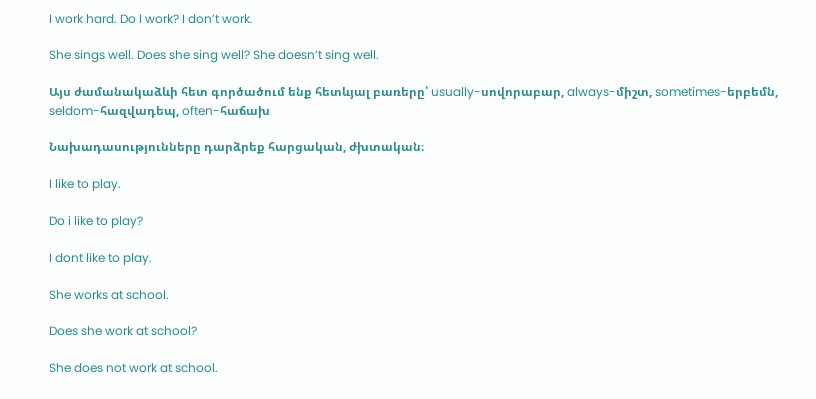I work hard. Do I work? I don’t work.

She sings well. Does she sing well? She doesn’t sing well.

Այս ժամանակաձևի հետ գործածում ենք հետևյալ բառերը՝ usually-սովորաբար, always-միշտ, sometimes-երբեմն, seldom-հազվադեպ, often-հաճախ

Նախադասությունները դարձրեք հարցական, ժխտական։

I like to play.

Do i like to play?

I dont like to play.

She works at school.

Does she work at school?

She does not work at school.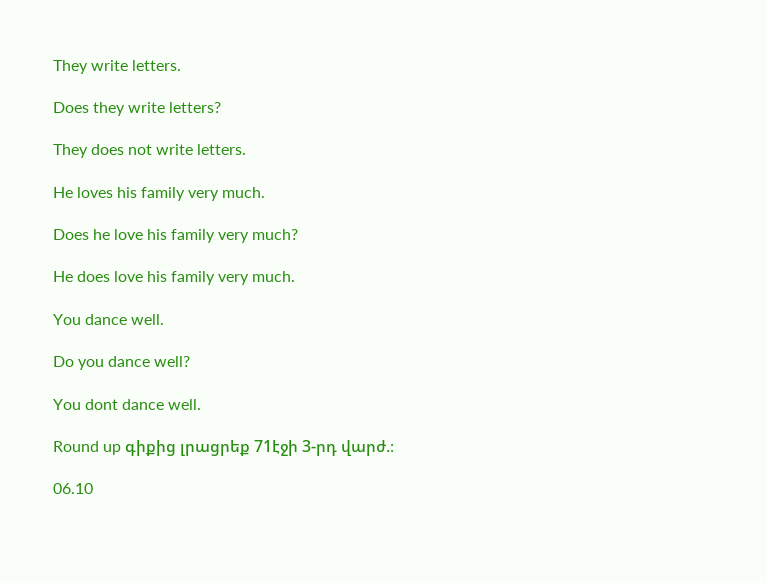They write letters.

Does they write letters?

They does not write letters.

He loves his family very much.

Does he love his family very much?

He does love his family very much.

You dance well.

Do you dance well?

You dont dance well.

Round up գիքից լրացրեք 71էջի 3-րդ վարժ.։

06.10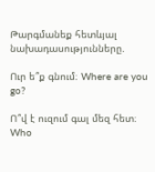Թարգմանեք հետևյալ նախադասությունները.

Ուր ե՞ք գնում։ Where are you go?

Ո՞վ է ուզում գալ մեզ հետ։ Who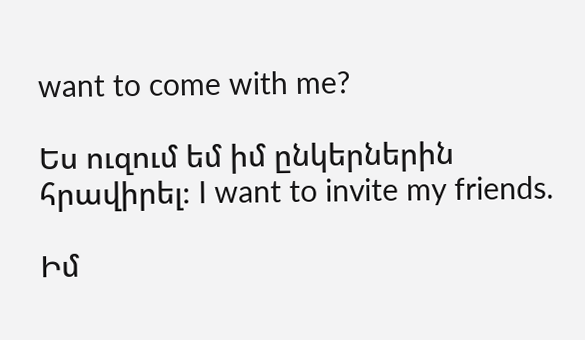want to come with me?

Ես ուզում եմ իմ ընկերներին հրավիրել։ I want to invite my friends.

Իմ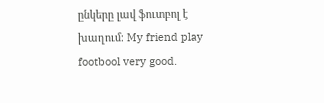ընկերը լավ ֆուտբոլ է խաղում։ My friend play footbool very good.